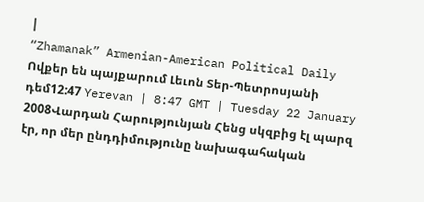|
“Zhamanak” Armenian-American Political Daily
Ովքեր են պայքարում Լեւոն Տեր-Պետրոսյանի դեմ12:47 Yerevan | 8:47 GMT | Tuesday 22 January 2008Վարդան Հարությունյան Հենց սկզբից էլ պարզ էր, որ մեր ընդդիմությունը նախագահական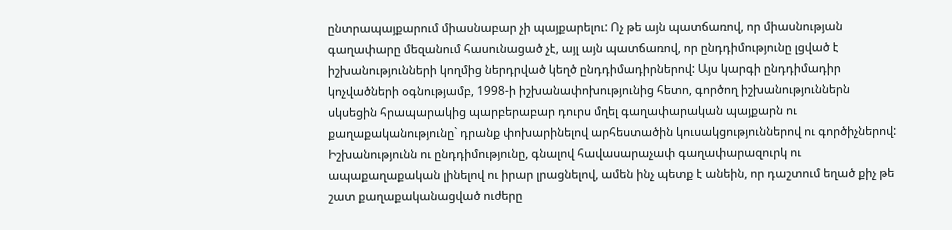ընտրապայքարում միասնաբար չի պայքարելու: Ոչ թե այն պատճառով, որ միասնության գաղափարը մեզանում հասունացած չէ, այլ այն պատճառով, որ ընդդիմությունը լցված է իշխանությունների կողմից ներդրված կեղծ ընդդիմադիրներով: Այս կարգի ընդդիմադիր կոչվածների օգնությամբ, 1998-ի իշխանափոխությունից հետո, գործող իշխանություններն սկսեցին հրապարակից պարբերաբար դուրս մղել գաղափարական պայքարն ու քաղաքականությունը` դրանք փոխարինելով արհեստածին կուսակցություններով ու գործիչներով: Իշխանությունն ու ընդդիմությունը, գնալով հավասարաչափ գաղափարազուրկ ու ապաքաղաքական լինելով ու իրար լրացնելով, ամեն ինչ պետք է անեին, որ դաշտում եղած քիչ թե շատ քաղաքականացված ուժերը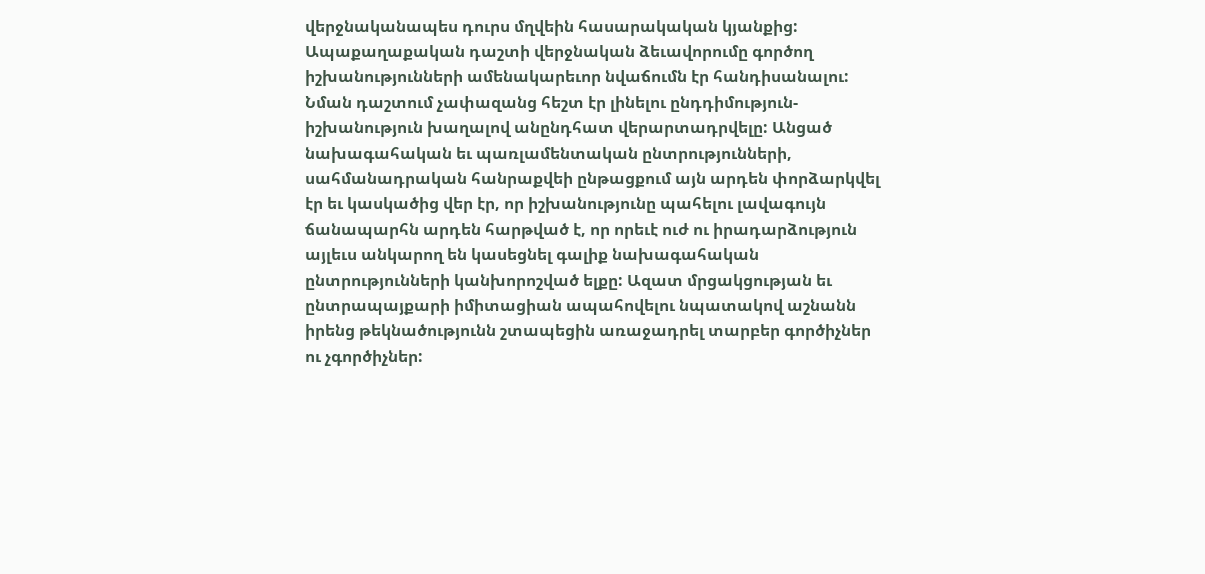վերջնականապես դուրս մղվեին հասարակական կյանքից: Ապաքաղաքական դաշտի վերջնական ձեւավորումը գործող իշխանությունների ամենակարեւոր նվաճումն էր հանդիսանալու: Նման դաշտում չափազանց հեշտ էր լինելու ընդդիմություն-իշխանություն խաղալով անընդհատ վերարտադրվելը: Անցած նախագահական եւ պառլամենտական ընտրությունների, սահմանադրական հանրաքվեի ընթացքում այն արդեն փորձարկվել էր եւ կասկածից վեր էր, որ իշխանությունը պահելու լավագույն ճանապարհն արդեն հարթված է, որ որեւէ ուժ ու իրադարձություն այլեւս անկարող են կասեցնել գալիք նախագահական ընտրությունների կանխորոշված ելքը: Ազատ մրցակցության եւ ընտրապայքարի իմիտացիան ապահովելու նպատակով աշնանն իրենց թեկնածությունն շտապեցին առաջադրել տարբեր գործիչներ ու չգործիչներ: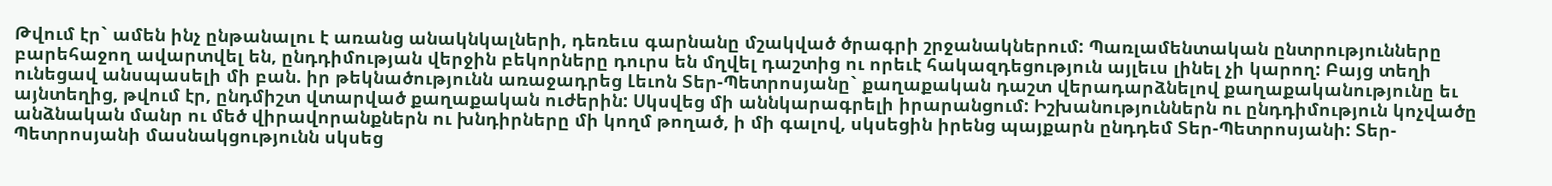Թվում էր` ամեն ինչ ընթանալու է առանց անակնկալների, դեռեւս գարնանը մշակված ծրագրի շրջանակներում: Պառլամենտական ընտրությունները բարեհաջող ավարտվել են, ընդդիմության վերջին բեկորները դուրս են մղվել դաշտից ու որեւէ հակազդեցություն այլեւս լինել չի կարող: Բայց տեղի ունեցավ անսպասելի մի բան. իր թեկնածությունն առաջադրեց Լեւոն Տեր-Պետրոսյանը` քաղաքական դաշտ վերադարձնելով քաղաքականությունը եւ այնտեղից, թվում էր, ընդմիշտ վտարված քաղաքական ուժերին: Սկսվեց մի աննկարագրելի իրարանցում: Իշխանություններն ու ընդդիմություն կոչվածը անձնական մանր ու մեծ վիրավորանքներն ու խնդիրները մի կողմ թողած, ի մի գալով, սկսեցին իրենց պայքարն ընդդեմ Տեր-Պետրոսյանի: Տեր-Պետրոսյանի մասնակցությունն սկսեց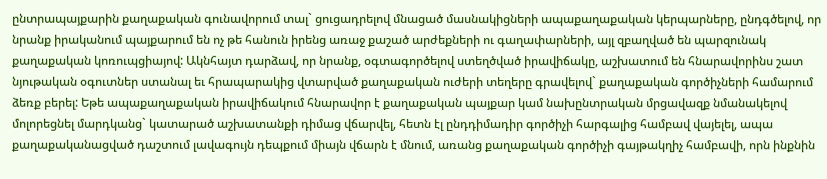ընտրապայքարին քաղաքական գունավորում տալ` ցուցադրելով մնացած մասնակիցների ապաքաղաքական կերպարները, ընդգծելով, որ նրանք իրականում պայքարում են ոչ թե հանուն իրենց առաջ քաշած արժեքների ու գաղափարների, այլ զբաղված են պարզունակ քաղաքական կոռուպցիայով: Ակնհայտ դարձավ, որ նրանք, օգտագործելով ստեղծված իրավիճակը, աշխատում են հնարավորինս շատ նյութական օգուտներ ստանալ եւ հրապարակից վտարված քաղաքական ուժերի տեղերը գրավելով` քաղաքական գործիչների համարում ձեռք բերել: Եթե ապաքաղաքական իրավիճակում հնարավոր է քաղաքական պայքար կամ նախընտրական մրցավազք նմանակելով մոլորեցնել մարդկանց` կատարած աշխատանքի դիմաց վճարվել, հետն էլ ընդդիմադիր գործիչի հարգալից համբավ վայելել, ապա քաղաքականացված դաշտում լավագույն դեպքում միայն վճարն է մնում, առանց քաղաքական գործիչի գայթակղիչ համբավի, որն ինքնին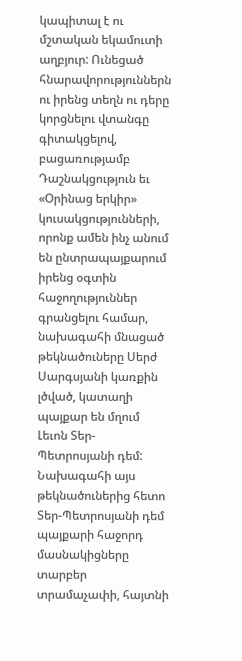կապիտալ է ու մշտական եկամուտի աղբյուր: Ունեցած հնարավորություններն ու իրենց տեղն ու դերը կորցնելու վտանգը գիտակցելով, բացառությամբ Դաշնակցություն եւ «Օրինաց երկիր» կուսակցությունների, որոնք ամեն ինչ անում են ընտրապայքարում իրենց օգտին հաջողություններ գրանցելու համար, նախագահի մնացած թեկնածուները Սերժ Սարգսյանի կառքին լծված, կատաղի պայքար են մղում Լեւոն Տեր-Պետրոսյանի դեմ: Նախագահի այս թեկնածուներից հետո Տեր-Պետրոսյանի դեմ պայքարի հաջորդ մասնակիցները տարբեր տրամաչափի, հայտնի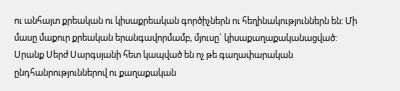ու անհայտ քրեական ու կիսաքրեական գործիչներն ու հեղինակություններն են: Մի մասը մաքուր քրեական երանգավորմամբ, մյուսը` կիսաքաղաքականացված: Սրանք Սերժ Սարգսյանի հետ կապված են ոչ թե գաղափարական ընդհանրություններով ու քաղաքական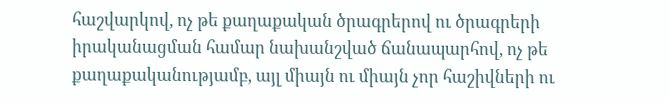հաշվարկով, ոչ թե քաղաքական ծրագրերով ու ծրագրերի իրականացման համար նախանշված ճանապարհով, ոչ թե քաղաքականությամբ, այլ միայն ու միայն չոր հաշիվների ու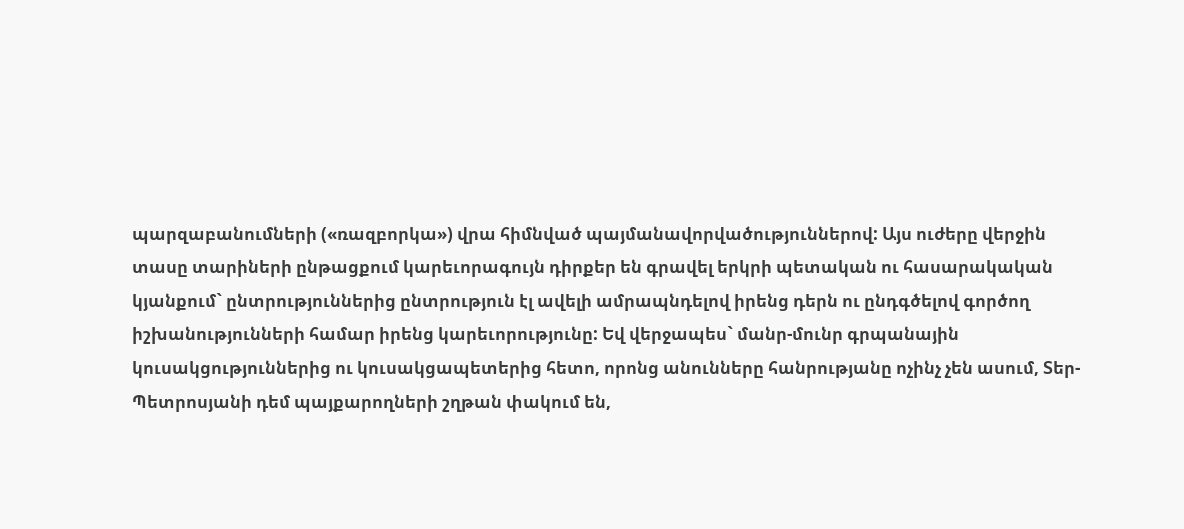պարզաբանումների («ռազբորկա») վրա հիմնված պայմանավորվածություններով: Այս ուժերը վերջին տասը տարիների ընթացքում կարեւորագույն դիրքեր են գրավել երկրի պետական ու հասարակական կյանքում` ընտրություններից ընտրություն էլ ավելի ամրապնդելով իրենց դերն ու ընդգծելով գործող իշխանությունների համար իրենց կարեւորությունը: Եվ վերջապես` մանր-մունր գրպանային կուսակցություններից ու կուսակցապետերից հետո, որոնց անունները հանրությանը ոչինչ չեն ասում, Տեր-Պետրոսյանի դեմ պայքարողների շղթան փակում են,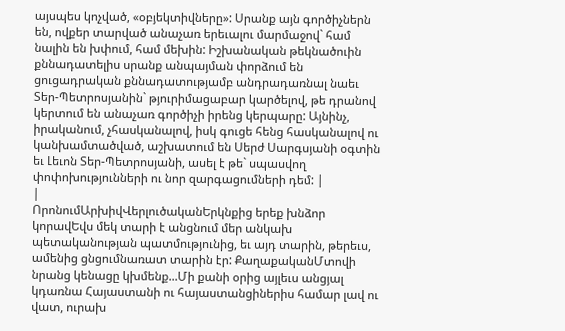այսպես կոչված, «օբյեկտիվները»: Սրանք այն գործիչներն են, ովքեր տարված անաչառ երեւալու մարմաջով` համ նալին են խփում, համ մեխին: Իշխանական թեկնածուին քննադատելիս սրանք անպայման փորձում են ցուցադրական քննադատությամբ անդրադառնալ նաեւ Տեր-Պետրոսյանին` թյուրիմացաբար կարծելով, թե դրանով կերտում են անաչառ գործիչի իրենց կերպարը: Այնինչ, իրականում, չհասկանալով, իսկ գուցե հենց հասկանալով ու կանխամտածված, աշխատում են Սերժ Սարգսյանի օգտին եւ Լեւոն Տեր-Պետրոսյանի, ասել է թե` սպասվող փոփոխությունների ու նոր զարգացումների դեմ: |
|
ՈրոնումԱրխիվՎերլուծականԵրկնքից երեք խնձոր կորավԵվս մեկ տարի է անցնում մեր անկախ պետականության պատմությունից, եւ այդ տարին, թերեւս, ամենից ցնցումնառատ տարին էր: ՔաղաքականՄտովի նրանց կենացը կխմենք...Մի քանի օրից այլեւս անցյալ կդառնա Հայաստանի ու հայաստանցիներիս համար լավ ու վատ, ուրախ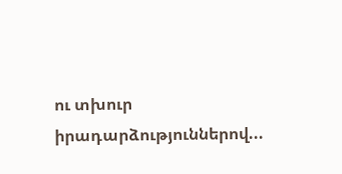ու տխուր իրադարձություններով...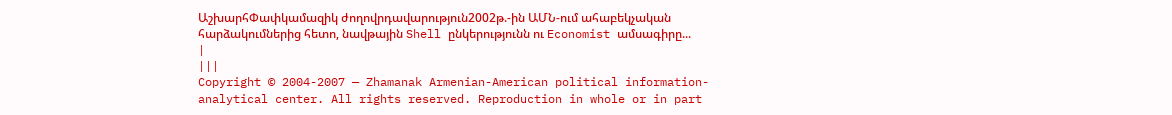ԱշխարհՓափկամազիկ ժողովրդավարություն2002թ.-ին ԱՄՆ-ում ահաբեկչական հարձակումներից հետո, նավթային Shell ընկերությունն ու Economist ամսագիրը... |
|||
Copyright © 2004-2007 — Zhamanak Armenian-American political information-analytical center. All rights reserved. Reproduction in whole or in part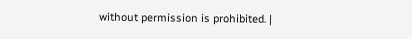without permission is prohibited. |